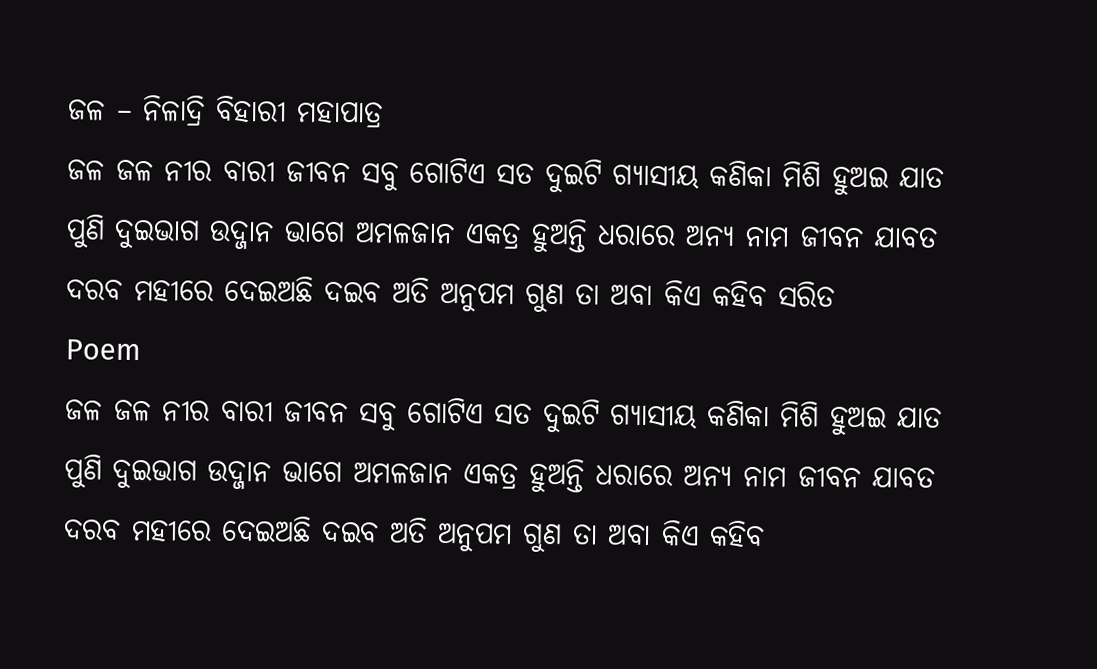ଜଳ – ନିଳାଦ୍ରି ବିହାରୀ ମହାପାତ୍ର
ଜଳ ଜଳ ନୀର ବାରୀ ଜୀବନ ସବୁ ଗୋଟିଏ ସତ ଦୁଇଟି ଗ୍ୟାସୀୟ କଣିକା ମିଶି ହୁଅଇ ଯାତ ପୁଣି ଦୁଇଭାଗ ଉଦ୍ଜାନ ଭାଗେ ଅମଳଜାନ ଏକତ୍ର ହୁଅନ୍ତି ଧରାରେ ଅନ୍ୟ ନାମ ଜୀବନ ଯାବତ ଦରବ ମହୀରେ ଦେଇଅଛି ଦଇବ ଅତି ଅନୁପମ ଗୁଣ ତା ଅବା କିଏ କହିବ ସରିତ
Poem
ଜଳ ଜଳ ନୀର ବାରୀ ଜୀବନ ସବୁ ଗୋଟିଏ ସତ ଦୁଇଟି ଗ୍ୟାସୀୟ କଣିକା ମିଶି ହୁଅଇ ଯାତ ପୁଣି ଦୁଇଭାଗ ଉଦ୍ଜାନ ଭାଗେ ଅମଳଜାନ ଏକତ୍ର ହୁଅନ୍ତି ଧରାରେ ଅନ୍ୟ ନାମ ଜୀବନ ଯାବତ ଦରବ ମହୀରେ ଦେଇଅଛି ଦଇବ ଅତି ଅନୁପମ ଗୁଣ ତା ଅବା କିଏ କହିବ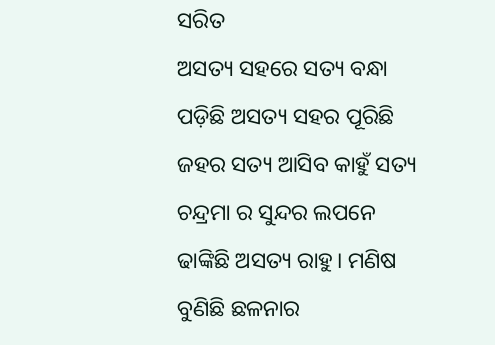ସରିତ
ଅସତ୍ୟ ସହରେ ସତ୍ୟ ବନ୍ଧା ପଡ଼ିଛି ଅସତ୍ୟ ସହର ପୂରିଛି ଜହର ସତ୍ୟ ଆସିବ କାହୁଁ ସତ୍ୟ ଚନ୍ଦ୍ରମା ର ସୁନ୍ଦର ଲପନେ ଢାଙ୍କିଛି ଅସତ୍ୟ ରାହୁ। ମଣିଷ ବୁଣିଛି ଛଳନାର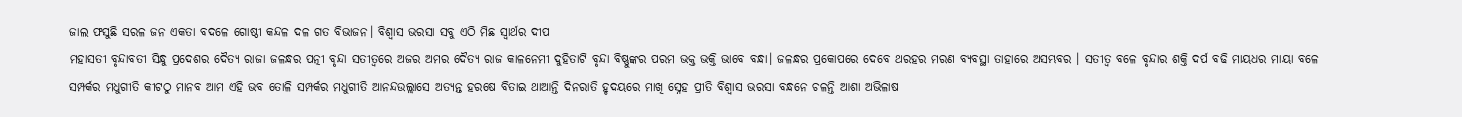ଜାଲ ଫସୁଛି ସରଳ ଜନ ଏକତା ବଦଳେ ଗୋଷ୍ଠୀ କନ୍ଦଳ ଦଳ ଗତ ବିଭାଜନ। ବିଶ୍ବାସ ଭରସା ସବୁ ଏଠି ମିଛ ସ୍ଵାର୍ଥର ଦୀପ
ମହାସତୀ ବୃନ୍ଦାବତୀ ସିନ୍ଧୁ ପ୍ରଦେଶର ଦୈତ୍ଯ ରାଜା ଜଳନ୍ଧର ପତ୍ନୀ ବୃନ୍ଦା ସତୀତ୍ଵରେ ଅଜର ଅମର ଦୈତ୍ଯ ରାଜ କାଳନେମୀ ଦୁହିତାଟି ବୃନ୍ଦା ବିଷ୍ଣୁଙ୍କର ପରମ ଭକ୍ତ ଭକ୍ତି ଭାବେ ବନ୍ଧା। ଜଳନ୍ଧର ପ୍ରକୋପରେ ଦେବେ ଥରହର ମରଣ ବ୍ଯବସ୍ଥା ତାହାରେ ଅସମ୍ଭବର । ସତୀତ୍ଵ ବଳେ ବୃନ୍ଦାର ଶକ୍ତି ଦର୍ପ ବଢି ମାୟଧର ମାୟା ବଳେ
ସମ୍ପର୍କର ମଧୁଗୀତି କୀଟଠୁ ମାନବ ଆମ ଏହି ଭବ ତୋଳି ସମ୍ପର୍କର ମଧୁଗୀତି ଆନନ୍ଦଉଲ୍ଲାସେ ଅତ୍ଯନ୍ତ ହରଷେ ବିତାଇ ଥାଆନ୍ତି ଦିନରାତି ହୃଦୟରେ ମାଖି ସ୍ନେହ ପ୍ରୀତି ବିଶ୍ବାସ ଭରସା ବନ୍ଧନେ ଚଳନ୍ତି ଆଶା ଅଭିଳାଷ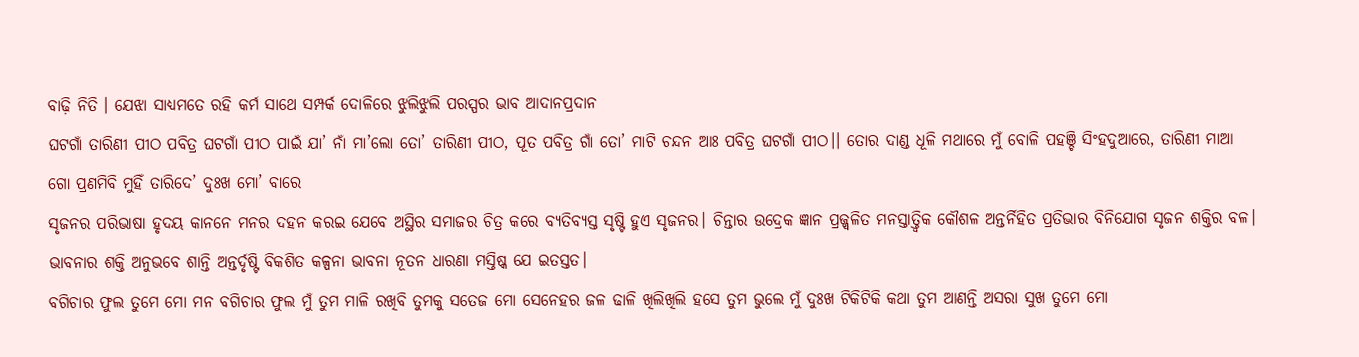ବାଢ଼ି ନିତି । ଯେଝା ସାଧ୍ୟମତେ ରହି କର୍ମ ସାଥେ ସମ୍ପର୍କ ଦୋଳିରେ ଝୁଲିଝୁଲି ପରସ୍ପର ଭାବ ଆଦାନପ୍ରଦାନ
ଘଟଗାଁ ତାରିଣୀ ପୀଠ ପବିତ୍ର ଘଟଗାଁ ପୀଠ ପାଇଁ ଯା’ ନାଁ ମା’ଲୋ ତୋ’ ତାରିଣୀ ପୀଠ, ପୂତ ପବିତ୍ର ଗାଁ ତୋ’ ମାଟି ଚନ୍ଦନ ଆଃ ପବିତ୍ର ଘଟଗାଁ ପୀଠ।। ତୋର ଦାଣ୍ଡ ଧୂଳି ମଥାରେ ମୁଁ ବୋଳି ପହଞ୍ଚି ସିଂହଦୁଆରେ, ତାରିଣୀ ମାଆ ଗୋ ପ୍ରଣମିବି ମୁହିଁ ତାରିଦେ’ ଦୁଃଖ ମୋ’ ବାରେ
ସୃଜନର ପରିଭାଷା ହୃଦୟ କାନନେ ମନର ଦହନ କରଇ ଯେବେ ଅସ୍ଥିର ସମାଜର ଚିତ୍ର କରେ ବ୍ୟତିବ୍ୟସ୍ତ ସୃଷ୍ଟି ହୁଏ ସୃଜନର। ଚିନ୍ତାର ଉଦ୍ରେକ ଜ୍ଞାନ ପ୍ରଜ୍ଜ୍ଵଳିତ ମନସ୍ତାତ୍ତ୍ୱିକ କୌଶଳ ଅନ୍ତର୍ନିହିତ ପ୍ରତିଭାର ବିନିଯୋଗ ସୃଜନ ଶକ୍ତିର ବଳ। ଭାବନାର ଶକ୍ତି ଅନୁଭବେ ଶାନ୍ତି ଅନ୍ତର୍ଦୃଷ୍ଟି ବିକଶିତ କଳ୍ପନା ଭାବନା ନୂତନ ଧାରଣା ମସ୍ତିଷ୍କ ଯେ ଇତସ୍ତତ।
ବଗିଚାର ଫୁଲ ତୁମେ ମୋ ମନ ବଗିଚାର ଫୁଲ ମୁଁ ତୁମ ମାଳି ରଖିବି ତୁମକୁ ସତେଜ ମୋ ସେନେହର ଜଳ ଢାଳି ଖିଲିଖିଲି ହସେ ତୁମ ଭୁଲେ ମୁଁ ଦୁଃଖ ଟିକିଟିକି କଥା ତୁମ ଆଣନ୍ତି ଅସରା ସୁଖ ତୁମେ ମୋ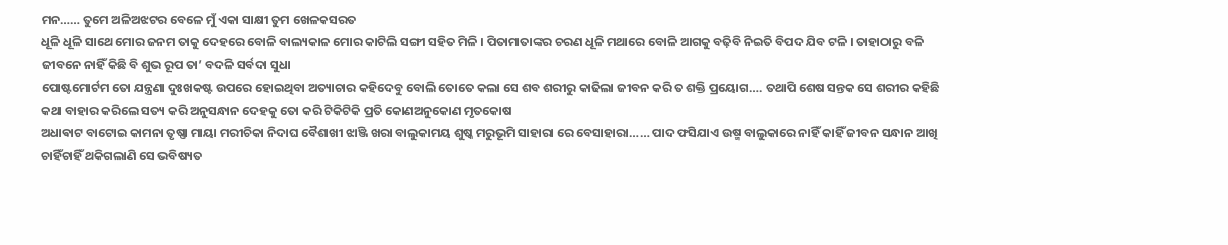ମନ…… ତୁମେ ଅଳିଅଝଟର ବେଳେ ମୁଁ ଏକା ସାକ୍ଷୀ ତୁମ ଖେଳକସରତ
ଧୂଳି ଧୂଳି ସାଥେ ମୋର ଜନମ ତାକୁ ଦେହରେ ବୋଳି ବାଲ୍ୟକାଳ ମୋର କାଟିଲି ସଙ୍ଗୀ ସହିତ ମିଳି । ପିତାମାତାଙ୍କର ଚରଣ ଧୂଳି ମଥାରେ ବୋଳି ଆଗକୁ ବଢ଼ିବି ନିଇତି ବିପଦ ଯିବ ଟଳି । ତାହାଠାରୁ ବଳି ଜୀବନେ ନାହିଁ କିଛି ବି ଶୁଭ ରୂପ ତା’ ବଦଳି ସର୍ବଦା ସୁଧା
ପୋଷ୍ଟମୋର୍ଟମ ତୋ ଯନ୍ତ୍ରଣା ଦୁଃଖକଷ୍ଟ ଉପରେ ହୋଇଥିବା ଅତ୍ୟାଚାର କହିଦେବୁ ବୋଲି ତୋତେ କଲା ସେ ଶବ ଶରୀରୁ କାଢିଲା ଜୀବନ କରି ତ ଶକ୍ତି ପ୍ରୟୋଗ…. ତଥାପି ଶେଷ ସନ୍ତକ ସେ ଶରୀର କହିଛି କଥା ବାହାର କରିଲେ ସତ୍ୟ କରି ଅନୁସନ୍ଧାନ ଦେହକୁ ତୋ କରି ଟିକିଟିକି ପ୍ରତି କୋଣଅନୁକୋଣ ମୃତକୋଷ
ଅଧାଵାଟ ବାଟୋଇ କାମନା ତୃଷ୍ଣା ମାୟା ମରୀଚିକା ନିଦାଘ ବୈଶାଖୀ ଝାଞ୍ଜି ଖରା ବାଲୁକାମୟ ଶୁଷ୍କ ମରୁଭୂମି ସାହାରା ରେ ବେସାହାରା…… ପାଦ ଫସିଯାଏ ଉଷ୍ମ ବାଲୁକାରେ ନାହିଁ କାହିଁ ଜୀବନ ସନ୍ଧାନ ଆଖି ଚାହିଁଚାହିଁ ଥକିଗଲାଣି ସେ ଭବିଷ୍ୟତ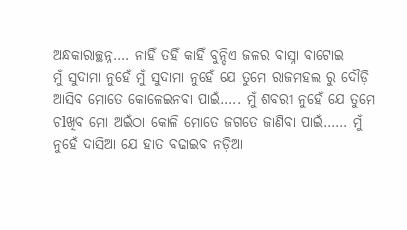ଅନ୍ଧକାରାଚ୍ଛନ୍ନ…. ନାହିଁ ତହିଁ କାହିଁ ବୁନ୍ଦିଏ ଜଳର ବାସ୍ନା ବାଟୋଇ
ମୁଁ ସୁଦାମା ନୁହେଁ ମୁଁ ସୁଦାମା ନୁହେଁ ଯେ ତୁମେ ରାଜମହଲ ରୁ ଦୌଡ଼ି ଆସିବ ମୋତେ କୋଳେଇନବା ପାଇଁ….. ମୁଁ ଶବରୀ ନୁହେଁ ଯେ ତୁମେ ଚlଖିବ ମୋ ଅଇଁଠା କୋଳି ମୋତେ ଜଗତେ ଜାଣିବା ପାଇଁ…… ମୁଁ ନୁହେଁ ଦାସିଆ ଯେ ହାତ ବଢାଇବ ନଡ଼ିଆ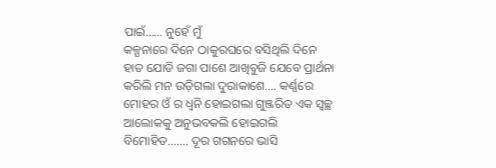ପାଇଁ…… ନୁହେଁ ମୁଁ
କଳ୍ପନାରେ ଦିନେ ଠାକୁରଘରେ ବସିଥିଲି ଦିନେ ହାତ ଯୋଡି ଜଗା ପାଶେ ଆଖିବୁଜି ଯେବେ ପ୍ରାର୍ଥନା କରିଲି ମନ ଉଡ଼ିଗଲା ଦୁରାକାଶେ…. କର୍ଣ୍ଣରେ ମୋହର ଓଁ ର ଧ୍ୱନି ହୋଇଗଲା ଗୁଞ୍ଜରିତ ଏକ ସ୍ୱଚ୍ଛ ଆଲୋକକୁ ଅନୁଭବକଲି ହୋଇଗଲି ବିମୋହିତ……. ଦୂର ଗଗନରେ ଭାସି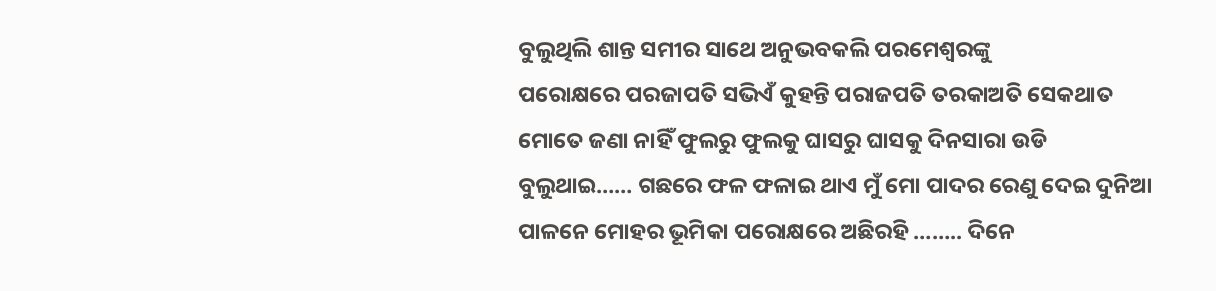ବୁଲୁଥିଲି ଶାନ୍ତ ସମୀର ସାଥେ ଅନୁଭବକଲି ପରମେଶ୍ୱରଙ୍କୁ
ପରୋକ୍ଷରେ ପରଜାପତି ସଭିଏଁ କୁହନ୍ତି ପରାଜପତି ତରକାଅତି ସେକଥାତ ମୋତେ ଜଣା ନାହିଁ ଫୁଲରୁ ଫୁଲକୁ ଘାସରୁ ଘାସକୁ ଦିନସାରା ଉଡି ବୁଲୁଥାଇ…… ଗଛରେ ଫଳ ଫଳାଇ ଥାଏ ମୁଁ ମୋ ପାଦର ରେଣୁ ଦେଇ ଦୁନିଆ ପାଳନେ ମୋହର ଭୂମିକା ପରୋକ୍ଷରେ ଅଛିରହି …….. ଦିନେ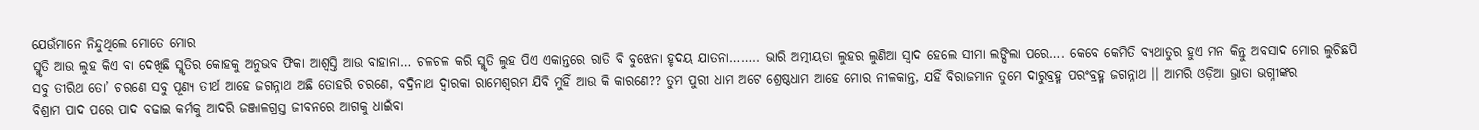ଯେଉଁମାନେ ନିନ୍ଦୁଥିଲେ ମୋତେ ମୋର
ସ୍ମୃତି ଆଉ ଲୁହ କିଏ ବା ଦେଖିଛି ସ୍ମୃତିର କୋହକୁ ଅନୁଭବ ଫିକା ଆଶ୍ବସ୍ତି ଆଉ ବାହାନା… ଚଳଚଳ କରି ସ୍ମୃତି ଲୁହ ପିଏ ଏକାନ୍ତରେ ରାତି ବି ବୁଝେନା ହୃଦୟ ଯାତନା…….. ଭାରି ଅତ୍ମୀୟତା ଲୁହର ଲୁଣିଆ ସ୍ୱାଦ ହେଲେ ସୀମା ଲଙ୍ଘିଲା ପରେ…. କେବେ କେମିତି ବ୍ୟଥାତୁର ହୁଏ ମନ କିନ୍ତୁ ଅବସାଦ ମୋର ଲୁଚିଛପି
ସବୁ ତୀରିଥ ତୋ’ ଚରଣେ ସବୁ ପୂଣ୍ୟ ତୀର୍ଥ ଆହେ ଜଗନ୍ନାଥ ଅଛି ତୋହରି ଚରଣେ, ବଦ୍ରିନାଥ ଦ୍ୱାରକା ରାମେଶ୍ଵରମ ଯିବି ମୁହିଁ ଆଉ କି କାରଣେ?? ତୁମ ପୁରୀ ଧାମ ଅଟେ ଶ୍ରେଷ୍ଠଧାମ ଆହେ ମୋର ନୀଳକାନ୍ତ, ଯହିଁ ବିରାଜମାନ ତୁମେ ଦାରୁବ୍ରହ୍ମ ପରଂବ୍ରହ୍ମ ଜଗନ୍ନାଥ ।। ଆମରି ଓଡ଼ିଆ ଭ୍ରାତା ଭଗ୍ନୀଙ୍କର
ବିଶ୍ରାମ ପାଦ ପରେ ପାଦ ବଢାଇ କର୍ମକୁ ଆଦରି ଜଞ୍ଜାଳଗ୍ରସ୍ତ ଜୀବନରେ ଆଗକୁ ଧାଇଁବା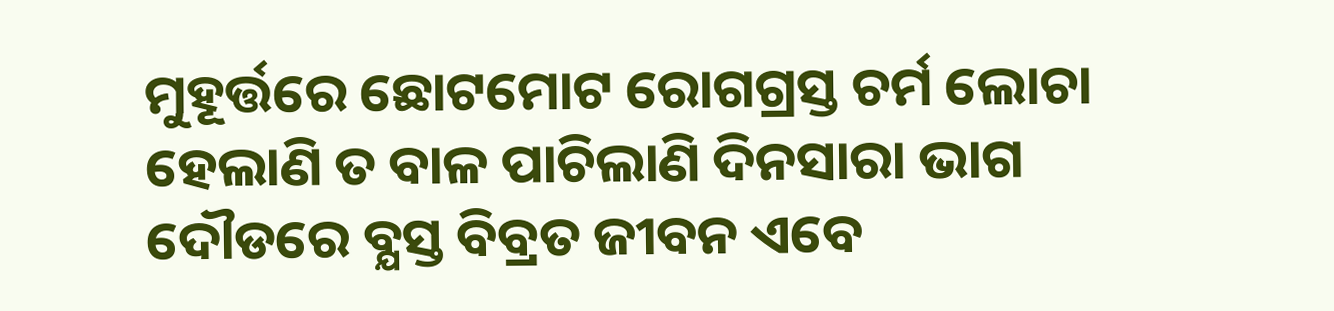ମୁହୂର୍ତ୍ତରେ ଛୋଟମୋଟ ରୋଗଗ୍ରସ୍ତ ଚର୍ମ ଲୋଚା ହେଲାଣି ତ ବାଳ ପାଚିଲାଣି ଦିନସାରା ଭାଗ ଦୌଡରେ ବ୍ଯସ୍ତ ବିବ୍ରତ ଜୀବନ ଏବେ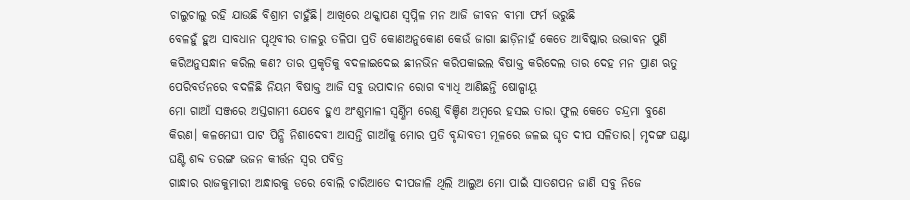ଚାଲୁଚାଲୁ ରହି ଯାଉଛି ବିଶ୍ରାମ ଚାହୁଁଛି। ଆଖିରେ ଥକ୍କାପଣ ସ୍ବପ୍ନିଳ ମନ ଆଜି ଜୀବନ ବୀମା ଫର୍ମ ଭରୁଛି
ବେଳହୁଁ ହୁଅ ସାବଧାନ ପୃଥିବୀର ତାଳରୁ ତଳିପା ପ୍ରତି କୋଣଅନୁକୋଣ କେଉଁ ଜାଗା ଛାଡ଼ିନାହଁ କେତେ ଆବିଷ୍କାର ଉଦ୍ଭାବନ ପୁଣି କରିଅନୁସନ୍ଧାନ କରିଲ କଣ? ତାର ପ୍ରକୃତିକୁ ବଦଳାଇଦେଇ ଛୀନଭିନ କରିପକାଇଲ ବିଷାକ୍ତ କରିଦେଲ ତାର ଦେହ ମନ ପ୍ରାଣ ଋତୁ ପେରିବର୍ତନରେ ବଦଳିଛି ନିୟମ ବିଷାକ୍ତ ଆଜି ସବୁ ଉପାଦାନ ରୋଗ ବ୍ୟାଧି ଆଣିଛନ୍ତି ଷୋଳ୍ପାୟୂ
ମୋ ଗାଆଁ ସଞ୍ଜରେ ଅସ୍ତଗାମୀ ଯେବେ ହୁଏ ଅଂଶୁମାଳୀ ସ୍ୱର୍ଣ୍ଣିମ ରେଣୁ ବିଞ୍ଚିଣ ଅମ୍ବରେ ହସଇ ତାରା ଫୁଲ କେତେ ଚନ୍ଦ୍ରମା ବୁଣେ କିରଣ। କଳମେଘୀ ପାଟ ପିନ୍ଧି ନିଶାଦେବୀ ଆସନ୍ତି ଗାଆଁକୁ ମୋର ପ୍ରତି ବୃନ୍ଦାବତୀ ମୂଳରେ ଜଳଇ ଘୃତ ଦୀପ ସଳିତାର। ମୃଦଙ୍ଗ ଘଣ୍ଟା ଘଣ୍ଟି ଶବ୍ଦ ତରଙ୍ଗ ଭଜନ କୀର୍ତ୍ତନ ସ୍ୱର ପବିତ୍ର
ଗାନ୍ଧାର ରାଜକୁମାରୀ ଅନ୍ଧାରକୁ ଡରେ ବୋଲି ଚାରିଆଡେ ଦୀପଜାଳି ଥିଲି ଆଲୁଅ ମୋ ପାଇଁ ସାତଶପନ ଜାଣି ସବୁ ନିଜେ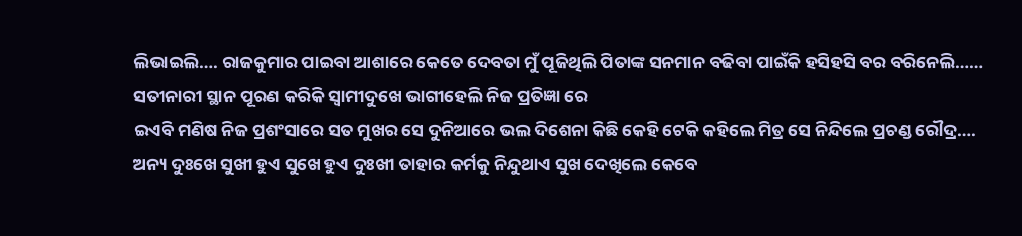ଲିଭାଇଲି…. ରାଜକୁମାର ପାଇବା ଆଶାରେ କେତେ ଦେବତା ମୁଁ ପୂଜିଥିଲି ପିତାଙ୍କ ସନମାନ ବଢିବା ପାଇଁକି ହସିହସି ବର ବରିନେଲି…… ସତୀନାରୀ ସ୍ଥାନ ପୂରଣ କରିକି ସ୍ୱାମୀଦୁଖେ ଭାଗୀହେଲି ନିଜ ପ୍ରତିଜ୍ଞା ରେ
ଇଏବି ମଣିଷ ନିଜ ପ୍ରଶଂସାରେ ସତ ମୁଖର ସେ ଦୁନିଆରେ ଭଲ ଦିଶେନା କିଛି କେହି ଟେକି କହିଲେ ମିତ୍ର ସେ ନିନ୍ଦିଲେ ପ୍ରଚଣ୍ଡ ରୌଦ୍ର…. ଅନ୍ୟ ଦୁଃଖେ ସୁଖୀ ହୁଏ ସୁଖେ ହୁଏ ଦୁଃଖୀ ତାହାର କର୍ମକୁ ନିନ୍ଦୁଥାଏ ସୁଖ ଦେଖିଲେ କେବେ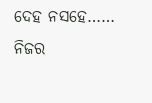ଦେହ ନସହେ…… ନିଜର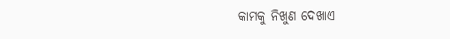କାମକୁ ନିଖୁଣ ଦେଖାଏ